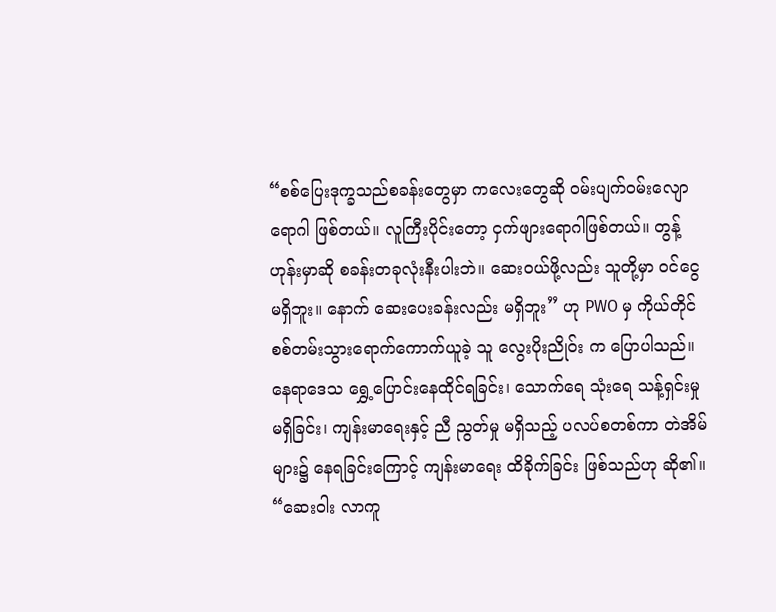“စစ်ပြေးဒုက္ခသည်စခန်းတွေမှာ ကလေးတွေဆို ဝမ်းပျက်ဝမ်းလျောရောဂါ ဖြစ်တယ်။ လူကြီးပိုင်းတော့ ငှက်ဖျားရောဂါဖြစ်တယ်။ တွန့်ဟုန်းမှာဆို စခန်းတခုလုံးနီးပါးဘဲ။ ဆေးဝယ်ဖို့လည်း သူတို့မှာ ဝင်ငွေ မရှိဘူး။ နောက် ဆေးပေးခန်းလည်း မရှိဘူး” ဟု PWO မှ ကိုယ်တိုင်စစ်တမ်းသွားရောက်ကောက်ယူခဲ့ သူ လွေးပိုးညိုဝ်း က ပြောပါသည်။
နေရာဒေသ ရွှေ့ပြောင်းနေထိုင်ရခြင်း၊ သောက်ရေ သုံးရေ သန့်ရှင်းမှု မရှိခြင်း၊ ကျန်းမာရေးနှင့် ညီ ညွတ်မှု မရှိသည့် ပလပ်စတစ်ကာ တဲအိမ်များ၌ နေရခြင်းကြောင့် ကျန်းမာရေး ထိခိုက်ခြင်း ဖြစ်သည်ဟု ဆို၏။
“ဆေးဝါး လာကူ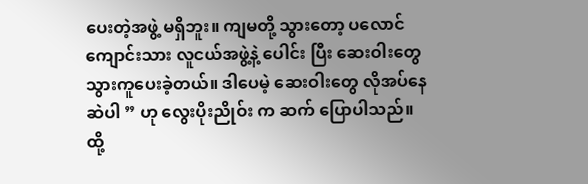ပေးတဲ့အဖွဲ့ မရှိဘူး။ ကျမတို့ သွားတော့ ပလောင်ကျောင်းသား လူငယ်အဖွဲ့နဲ့ ပေါင်း ပြီး ဆေးဝါးတွေ သွားကူပေးခဲ့တယ်။ ဒါပေမဲ့ ဆေးဝါးတွေ လိုအပ်နေဆဲပါ ” ဟု လွေးပိုးညိုဝ်း က ဆက် ပြောပါသည်။
ထို့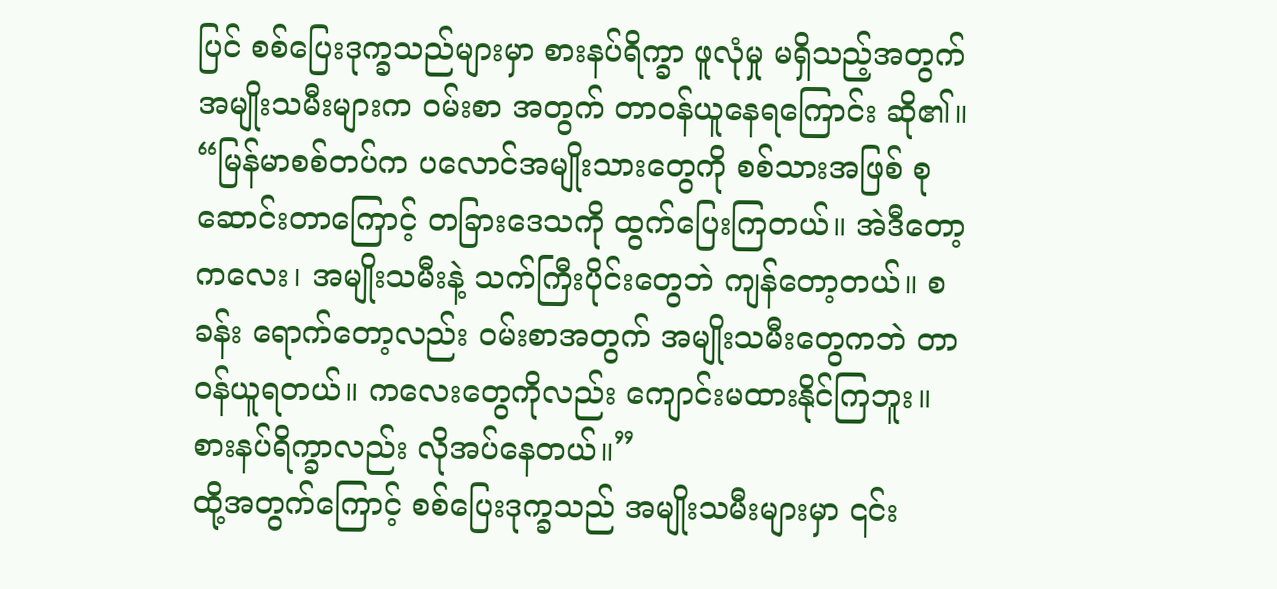ပြင် စစ်ပြေးဒုက္ခသည်များမှာ စားနပ်ရိက္ခာ ဖူလုံမှု မရှိသည့်အတွက် အမျိုးသမီးများက ဝမ်းစာ အတွက် တာဝန်ယူနေရကြောင်း ဆို၏။
“မြန်မာစစ်တပ်က ပလောင်အမျိုးသားတွေကို စစ်သားအဖြစ် စုဆောင်းတာကြောင့် တခြားဒေသကို ထွက်ပြေးကြတယ်။ အဲဒီတော့ ကလေး၊ အမျိုးသမီးနဲ့ သက်ကြီးပိုင်းတွေဘဲ ကျန်တော့တယ်။ စခန်း ရောက်တော့လည်း ဝမ်းစာအတွက် အမျိုးသမီးတွေကဘဲ တာဝန်ယူရတယ်။ ကလေးတွေကိုလည်း ကျောင်းမထားနိုင်ကြဘူး။ စားနပ်ရိက္ခာလည်း လိုအပ်နေတယ်။”
ထို့အတွက်ကြောင့် စစ်ပြေးဒုက္ခသည် အမျိုးသမီးများမှာ ၎င်း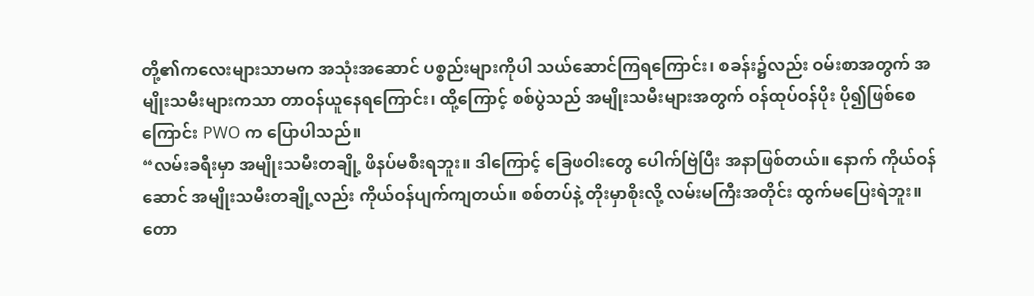တို့၏ကလေးများသာမက အသုံးအဆောင် ပစ္စည်းများကိုပါ သယ်ဆောင်ကြရကြောင်း၊ စခန်း၌လည်း ဝမ်းစာအတွက် အမျိုးသမီးများကသာ တာဝန်ယူနေရကြောင်း၊ ထို့ကြောင့် စစ်ပွဲသည် အမျိုးသမီးများအတွက် ဝန်ထုပ်ဝန်ပိုး ပို၍ဖြစ်စေ ကြောင်း PWO က ပြောပါသည်။
“လမ်းခရီးမှာ အမျိုးသမီးတချို့ ဖိနပ်မစီးရဘူး။ ဒါကြောင့် ခြေဖဝါးတွေ ပေါက်ဗြဲပြီး အနာဖြစ်တယ်။ နောက် ကိုယ်ဝန်ဆောင် အမျိုးသမီးတချို့လည်း ကိုယ်ဝန်ပျက်ကျတယ်။ စစ်တပ်နဲ့ တိုးမှာစိုးလို့ လမ်းမကြီးအတိုင်း ထွက်မပြေးရဲဘူး။ တော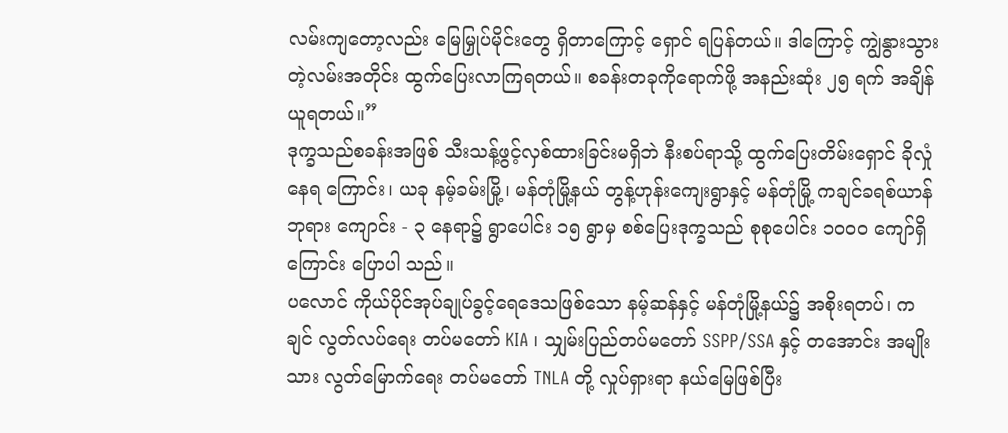လမ်းကျတော့လည်း မြေမြှုပ်မိုင်းတွေ ရှိတာကြောင့် ရှောင် ရပြန်တယ်။ ဒါကြောင့် ကျွဲနွားသွားတဲ့လမ်းအတိုင်း ထွက်ပြေးလာကြရတယ်။ စခန်းတခုကိုရောက်ဖို့ အနည်းဆုံး ၂၅ ရက် အချိန်ယူရတယ်။”
ဒုက္ခသည်စခန်းအဖြစ် သီးသန့်ဖွင့်လှစ်ထားခြင်းမရှိဘဲ နီးစပ်ရာသို့ ထွက်ပြေးတိမ်းရှောင် ခိုလှုံနေရ ကြောင်း၊ ယခု နမ့်ခမ်းမြို့၊ မန်တုံမြို့နယ် တွန့်ဟုန်းကျေးရွာနှင့် မန်တုံမြို့ ကချင်ခရစ်ယာန်ဘုရား ကျောင်း - ၃ နေရာ၌ ရွာပေါင်း ၁၅ ရွာမှ စစ်ပြေးဒုက္ခသည် စုစုပေါင်း ၁၀၀၀ ကျော်ရှိကြောင်း ပြောပါ သည်။
ပလောင် ကိုယ်ပိုင်အုပ်ချုပ်ခွင့်ရေဒေသဖြစ်သော နမ့်ဆန်နှင့် မန်တုံမြို့နယ်၌ အစိုးရတပ်၊ ကချင် လွတ်လပ်ရေး တပ်မတော် KIA ၊ သျှမ်းပြည်တပ်မတော် SSPP/SSA နှင့် တအောင်း အမျိုးသား လွတ်မြောက်ရေး တပ်မတော် TNLA တို့ လှုပ်ရှားရာ နယ်မြေဖြစ်ပြီး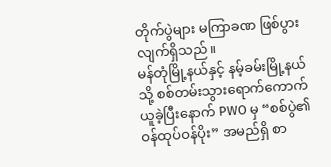တိုက်ပွဲများ မကြာခဏ ဖြစ်ပွား လျက်ရှိသည်။
မန်တုံမြို့နယ်နှင့် နမ့်ခမ်းမြို့နယ်သို့ စစ်တမ်းသွားရောက်ကောက်ယူခဲ့ပြီးနောက် PWO မှ “စစ်ပွဲ၏ ဝန်ထုပ်ဝန်ပိုး” အမည်ရှိ စာ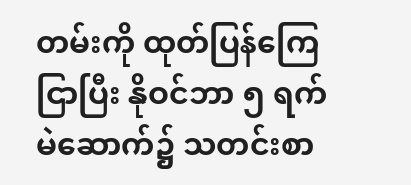တမ်းကို ထုတ်ပြန်ကြေငြာပြီး နိုဝင်ဘာ ၅ ရက် မဲဆောက်၌ သတင်းစာ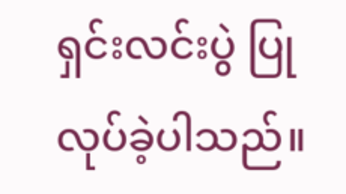ရှင်းလင်းပွဲ ပြုလုပ်ခဲ့ပါသည်။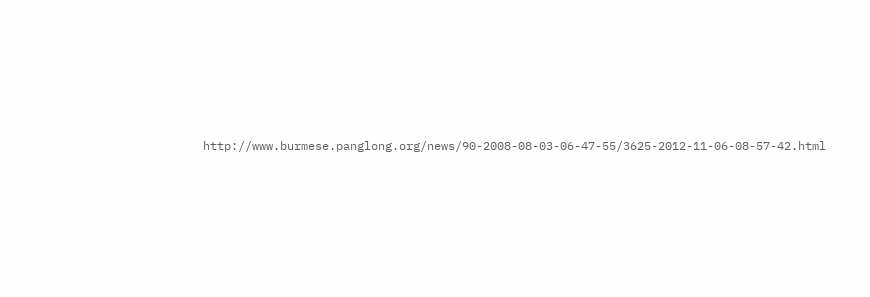http://www.burmese.panglong.org/news/90-2008-08-03-06-47-55/3625-2012-11-06-08-57-42.html